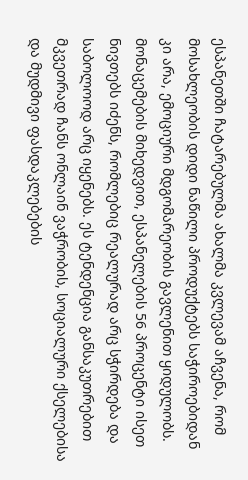ესპანეთში ჩატარებულმა ახალმა კვლევამ აჩვენა, რომ მოსახლეობის დიდი ნაწილი პროდუქტებს საჭიროებიდან კი არა, ემოციური მდგომარეობის გავლენით ყიდულობს. მონაცემების მიხედვით, ესპანელების 56 პროცენტი ისეთ ნივთებს იძენს, რომლებიც რეალურად არც სჭირდება და საბოლოოდ არც იყენებს. ეს ტენდენცია განსაკუთრებით მკვეთრად ჩანს ონლაინ ვაჭრობის, სოციალური ქსელებისა და მუდმივი ფასდაკლებების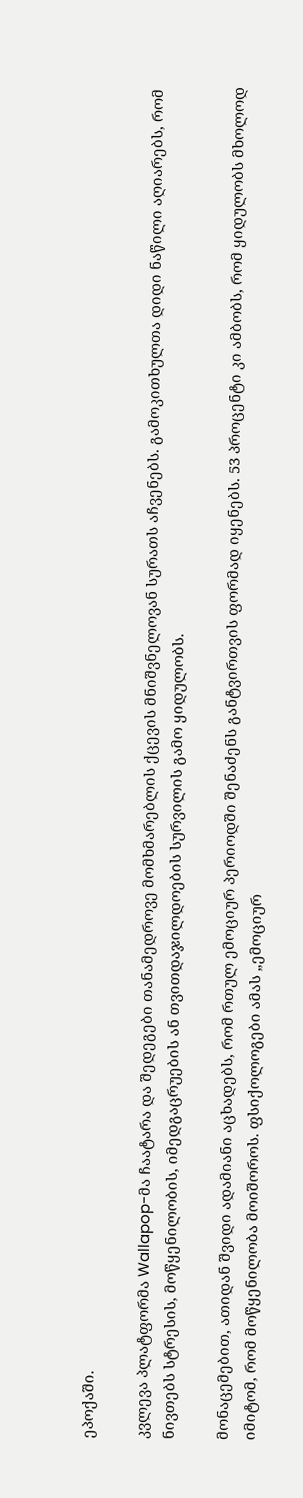ეპოქაში.

კვლევა პლატფორმა Wallapop-მა ჩაატარა და შედეგები თანამედროვე მომხმარებლის ქცევის მნიშვნელოვან სურათს აჩვენებს. გამოკითხულთა დიდი ნაწილი აღიარებს, რომ ნივთებს სტრესის, მოწყენილობის, იმედგაცრუების ან თვითდაჯილდოების სურვილის გამო ყიდულობს.

მონაცემებით, ათიდან შვიდი ადამიანი აცხადებს, რომ რთულ ემოციურ პერიოდში შენაძენს განტვირთვის ფორმად იყენებს. 53 პროცენტი კი ამბობს, რომ ყიდულობს მხოლოდ იმიტომ, რომ მოწყენილობა მოიშოროს. ფსიქოლოგები ამას „ემოციურ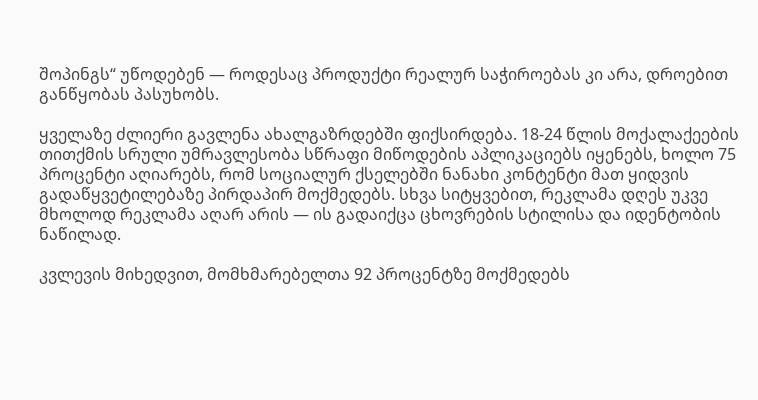შოპინგს“ უწოდებენ — როდესაც პროდუქტი რეალურ საჭიროებას კი არა, დროებით განწყობას პასუხობს.

ყველაზე ძლიერი გავლენა ახალგაზრდებში ფიქსირდება. 18-24 წლის მოქალაქეების თითქმის სრული უმრავლესობა სწრაფი მიწოდების აპლიკაციებს იყენებს, ხოლო 75 პროცენტი აღიარებს, რომ სოციალურ ქსელებში ნანახი კონტენტი მათ ყიდვის გადაწყვეტილებაზე პირდაპირ მოქმედებს. სხვა სიტყვებით, რეკლამა დღეს უკვე მხოლოდ რეკლამა აღარ არის — ის გადაიქცა ცხოვრების სტილისა და იდენტობის ნაწილად.

კვლევის მიხედვით, მომხმარებელთა 92 პროცენტზე მოქმედებს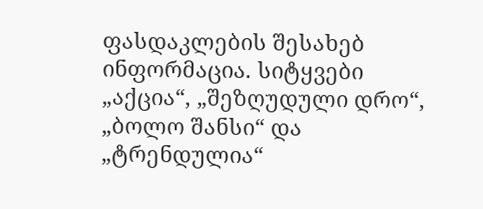ფასდაკლების შესახებ ინფორმაცია. სიტყვები „აქცია“, „შეზღუდული დრო“, „ბოლო შანსი“ და „ტრენდულია“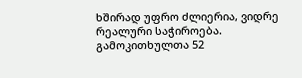ხშირად უფრო ძლიერია, ვიდრე რეალური საჭიროება. გამოკითხულთა 52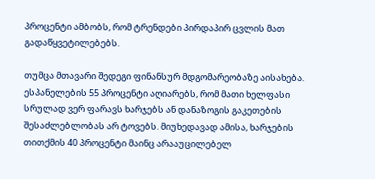პროცენტი ამბობს, რომ ტრენდები პირდაპირ ცვლის მათ გადაწყვეტილებებს.

თუმცა მთავარი შედეგი ფინანსურ მდგომარეობაზე აისახება. ესპანელების 55 პროცენტი აღიარებს, რომ მათი ხელფასი სრულად ვერ ფარავს ხარჯებს ან დანაზოგის გაკეთების შესაძლებლობას არ ტოვებს. მიუხედავად ამისა, ხარჯების თითქმის 40 პროცენტი მაინც არააუცილებელ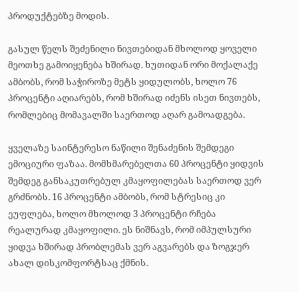პროდუქტებზე მოდის.

გასულ წელს შეძენილი ნივთებიდან მხოლოდ ყოველი მეოთხე გამოიყენება ხშირად. ხუთიდან ორი მოქალაქე ამბობს, რომ საჭიროზე მეტს ყიდულობს, ხოლო 76 პროცენტი აღიარებს, რომ ხშირად იძენს ისეთ ნივთებს, რომლებიც მომავალში საერთოდ აღარ გამოადგება.

ყველაზე საინტერესო ნაწილი შენაძენის შემდეგი ემოციური ფაზაა. მომხმარებელთა 60 პროცენტი ყიდვის შემდეგ განსაკუთრებულ კმაყოფილებას საერთოდ ვერ გრძნობს. 16 პროცენტი ამბობს, რომ სტრესიც კი ეუფლება, ხოლო მხოლოდ 3 პროცენტი რჩება რეალურად კმაყოფილი. ეს ნიშნავს, რომ იმპულსური ყიდვა ხშირად პრობლემას ვერ აგვარებს და ზოგჯერ ახალ დისკომფორტსაც ქმნის.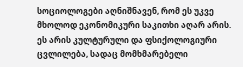სოციოლოგები აღნიშნავენ, რომ ეს უკვე მხოლოდ ეკონომიკური საკითხი აღარ არის. ეს არის კულტურული და ფსიქოლოგიური ცვლილება, სადაც მომხმარებელი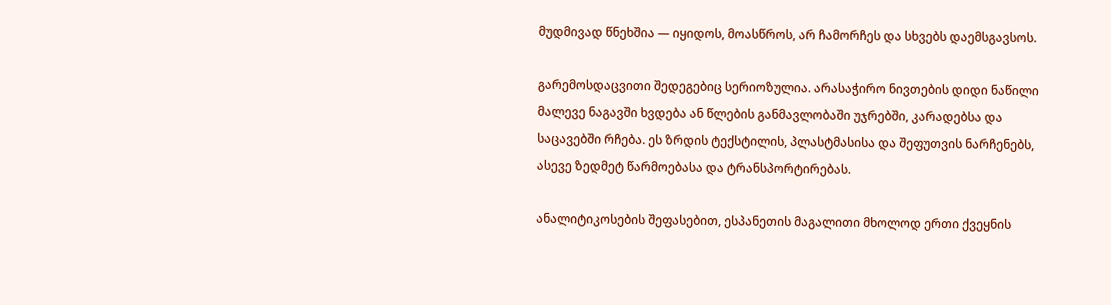მუდმივად წნეხშია — იყიდოს, მოასწროს, არ ჩამორჩეს და სხვებს დაემსგავსოს.

გარემოსდაცვითი შედეგებიც სერიოზულია. არასაჭირო ნივთების დიდი ნაწილი მალევე ნაგავში ხვდება ან წლების განმავლობაში უჯრებში, კარადებსა და საცავებში რჩება. ეს ზრდის ტექსტილის, პლასტმასისა და შეფუთვის ნარჩენებს, ასევე ზედმეტ წარმოებასა და ტრანსპორტირებას.

ანალიტიკოსების შეფასებით, ესპანეთის მაგალითი მხოლოდ ერთი ქვეყნის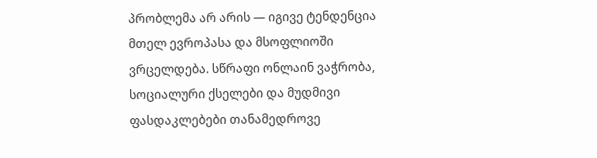პრობლემა არ არის — იგივე ტენდენცია მთელ ევროპასა და მსოფლიოში ვრცელდება. სწრაფი ონლაინ ვაჭრობა, სოციალური ქსელები და მუდმივი ფასდაკლებები თანამედროვე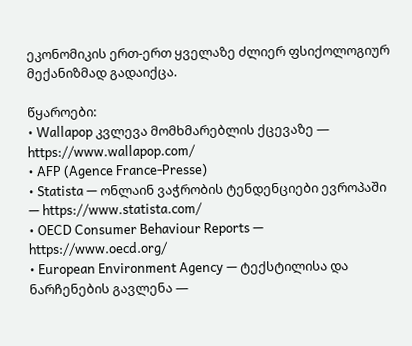ეკონომიკის ერთ-ერთ ყველაზე ძლიერ ფსიქოლოგიურ მექანიზმად გადაიქცა.

წყაროები:
• Wallapop კვლევა მომხმარებლის ქცევაზე — https://www.wallapop.com/
• AFP (Agence France-Presse)
• Statista — ონლაინ ვაჭრობის ტენდენციები ევროპაში — https://www.statista.com/
• OECD Consumer Behaviour Reports — https://www.oecd.org/
• European Environment Agency — ტექსტილისა და ნარჩენების გავლენა —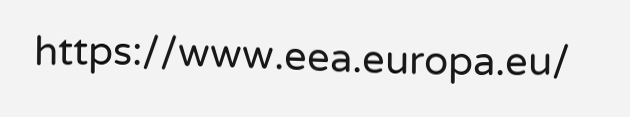https://www.eea.europa.eu/